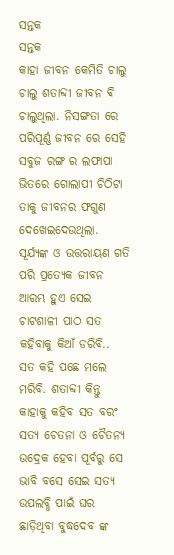ସନ୍ତକ
ସନ୍ତକ
କାହା ଜୀବନ କେମିତି ଚାଲୁ ଚାଲୁ ଶତାବ୍ଦୀ ଜୀବନ ଵି ଚାଲୁଥିଲା. ନିସଙ୍ଗତା ରେ ପରିପୂର୍ଣ୍ଣ ଜୀବନ ରେ ସେହି ସବୁଜ ରଙ୍ଗ ର ଲଫାପା ଭିତରେ ଗୋଲାପୀ ଚିଠିଟା ତାକୁ ଜୀବନର ଫଗୁଣ ଦେଖେଇଦେଉଥିଲା. ସୂର୍ଯ୍ୟଙ୍କ ଓ ଉତ୍ତରାୟଣ ଗତି ପରି ପ୍ରତ୍ୟେକ ଜୀବନ ଆରମ୍ଭ ହୁଏ ସେଇ ଚାଟଶାଳୀ ପାଠ ସତ କହିବାକୁ କିଆଁ ଡରିବି.. ସତ କହି ପଛେ ମଲେ ମରିବି. ଶତାବ୍ଦୀ କିନ୍ତୁ କାହାକୁ କହିବ ସତ ବରଂ ସତ୍ୟ ଚେତନା ଓ ଚୈତନ୍ୟ ଉଦ୍ରେକ ହେବା ପୂର୍ବରୁ ସେ ଭାବି ବସେ ସେଇ ସତ୍ୟ ଉପଲବ୍ଧି ପାଇଁ ଘର ଛାଡ଼ିଥିବା ବୁଦ୍ଧଦେବ ଙ୍କ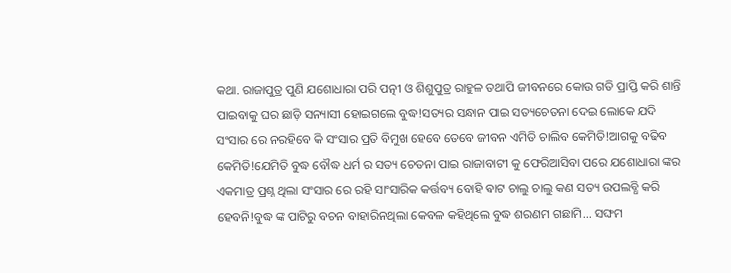କଥା. ରାଜାପୁତ୍ର ପୁଣି ଯଶୋଧାରା ପରି ପତ୍ନୀ ଓ ଶିଶୁପୁତ୍ର ରାହୁଳ ତଥାପି ଜୀବନରେ କୋଉ ଗତି ପ୍ରାପ୍ତି କରି ଶାନ୍ତି ପାଇବାକୁ ଘର ଛାଡ଼ି ସନ୍ୟାସୀ ହୋଇଗଲେ ବୁଦ୍ଧ!ସତ୍ୟର ସନ୍ଧାନ ପାଇ ସତ୍ୟଚେତନା ଦେଇ ଲୋକେ ଯଦି ସଂସାର ରେ ନରହିବେ କି ସଂସାର ପ୍ରତି ବିମୁଖ ହେବେ ତେବେ ଜୀବନ ଏମିତି ଚାଲିବ କେମିତି!ଆଗକୁ ବଢିବ କେମିତି!ଯେମିତି ବୁଦ୍ଧ ବୌଦ୍ଧ ଧର୍ମ ର ସତ୍ୟ ଚେତନା ପାଇ ରାଜାବାଟୀ କୁ ଫେରିଆସିବା ପରେ ଯଶୋଧାରା ଙ୍କର ଏକମାତ୍ର ପ୍ରଶ୍ନ ଥିଲା ସଂସାର ରେ ରହି ସାଂସାରିକ କର୍ତ୍ତବ୍ୟ ବୋହି ଵାଟ ଚାଲୁ ଚାଲୁ କଣ ସତ୍ୟ ଉପଲବ୍ଧି କରି ହେବନି!ବୁଦ୍ଧ ଙ୍କ ପାଟିରୁ ବଚନ ବାହାରିନଥିଲା କେବଳ କହିଥିଲେ ବୁଦ୍ଧ ଶରଣମ ଗଛାମି... ସଙ୍ଘମ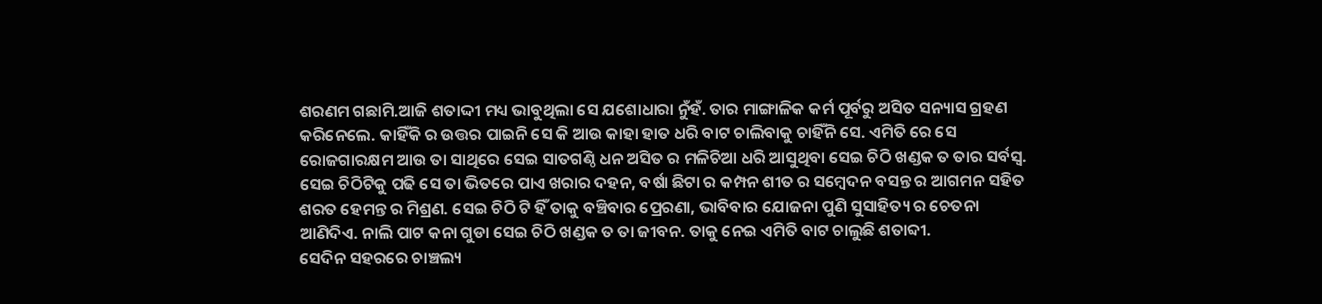ଶରଣମ ଗଛାମି.ଆଜି ଶତାଦ୍ଦୀ ମଧ୍ୟ ଭାବୁଥିଲା ସେ ଯଶୋଧାରା ନୁଁହଁ. ତାର ମାଙ୍ଗାଳିକ କର୍ମ ପୂର୍ବରୁ ଅସିତ ସନ୍ୟାସ ଗ୍ରହଣ କରିନେଲେ. କାହିଁକି ର ଉତ୍ତର ପାଇନି ସେ କି ଆଉ କାହା ହାତ ଧରି ବାଟ ଚାଲିବାକୁ ଚାହିଁନି ସେ. ଏମିତି ରେ ସେ ରୋଜଗାରକ୍ଷମ ଆଉ ତା ସାଥିରେ ସେଇ ସାତଗଣ୍ଠି ଧନ ଅସିତ ର ମଳିଚିଆ ଧରି ଆସୁଥିବା ସେଇ ଚିଠି ଖଣ୍ଡକ ତ ତାର ସର୍ବସ୍ବ. ସେଇ ଚିଠିଟିକୁ ପଢି ସେ ତା ଭିତରେ ପାଏ ଖରାର ଦହନ, ବର୍ଷା ଛିଟା ର କମ୍ପନ ଶୀତ ର ସମ୍ବେଦନ ବସନ୍ତ ର ଆଗମନ ସହିତ ଶରତ ହେମନ୍ତ ର ମିଶ୍ରଣ. ସେଇ ଚିଠି ଟି ହିଁ ତାକୁ ବଞ୍ଚିବାର ପ୍ରେରଣା, ଭାବିବାର ଯୋଜନା ପୁଣି ସୁସାହିତ୍ୟ ର ଚେତନା ଆଣିଦିଏ. ନାଲି ପାଟ କନା ଗୁଡା ସେଇ ଚିଠି ଖଣ୍ଡକ ତ ତା ଜୀବନ. ତାକୁ ନେଇ ଏମିତି ବାଟ ଚାଲୁଛି ଶତାବ୍ଦୀ.
ସେଦିନ ସହରରେ ଚାଞ୍ଚଲ୍ୟ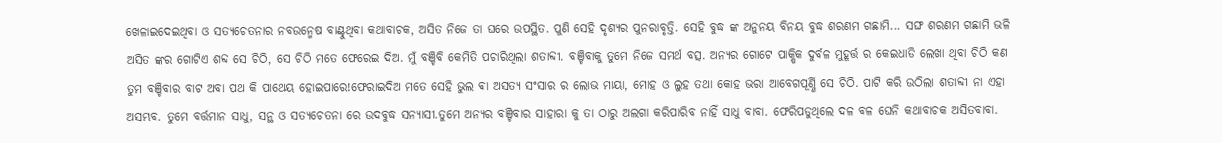ଖେଳାଇଦେଇଥିବା ଓ ସତ୍ୟଚେତନାର ନବଉନ୍ମେଷ ବାଣ୍ଟୁଥିବା କଥାବାଚକ, ଅସିତ ନିଜେ ତା ଘରେ ଉପସ୍ଥିତ. ପୁଣି ସେହି ଦୃଶ୍ୟର ପୁନରାବୃତ୍ତି. ସେହି ବୁଦ୍ଧ ଙ୍କ ଅନୁନୟ ବିନୟ ବୁଦ୍ଧ ଶରଣମ ଗଛାମି... ସଙ୍ଘ ଶରଣମ ଗଛାମି ଭଳି ଅସିତ ଙ୍କର ଗୋଟିଏ ଶବ୍ଦ ସେ ଚିଠି, ସେ ଚିଠି ମତେ ଫେରେଇ ଦିଅ. ମୁଁ ବଞ୍ଚିବି କେମିତି ପଚାରିଥିଲା ଶତାବ୍ଦୀ. ବଞ୍ଚିବାକୁ ତୁମେ ନିଜେ ସମର୍ଥ ବତ୍ସ. ଅନ୍ୟର ଗୋଟେ ପାକ୍ଷିକ ଦୁର୍ବଳ ମୁହୂର୍ତ୍ତ ର କେଇଧାଡି ଲେଖା ଥିବା ଚିଠି କଣ ତୁମ ବଞ୍ଚିବାର ବାଟ ଅବା ପଥ କି ପାଥେୟ ହୋଇପାରେ!ଫେରାଇଦିଅ ମତେ ସେହି ଭୁଲ ଵା ଅସତ୍ୟ ସଂସାର ର ଲୋଭ ମାୟା, ମୋହ ଓ ଲୁହ ତଥା କୋହ ଭରା ଆବେଗପୂର୍ଣ୍ଣି ସେ ଚିଠି. ପାଟି କରି ଉଠିଲା ଶତାବ୍ଦୀ ନା ଏହା ଅସମ୍ଭବ. ତୁମେ ବର୍ତ୍ତମାନ ସାଧୁ, ସନ୍ଥ ଓ ସତ୍ୟଚେତନା ରେ ଉଦବୁଦ୍ଧ ସନ୍ୟାସୀ.ତୁମେ ଅନ୍ୟର ବଞ୍ଚିବାର ସାହାରା କୁ ତା ଠାରୁ ଅଲଗା କରିପାରିବ ନାହିଁ ସାଧୁ ବାବା. ଫେରିପଡୁଥିଲେ ଦଳ ବଳ ଘେନି କଥାବାଚକ ଅସିତବାବା.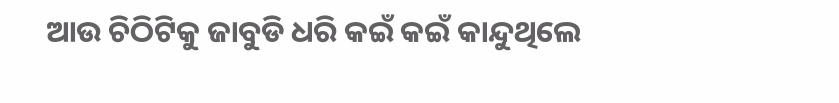ଆଉ ଚିଠିଟିକୁ ଜାବୁଡି ଧରି କଇଁ କଇଁ କାନ୍ଦୁଥିଲେ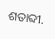ଶତାବ୍ଦୀ.